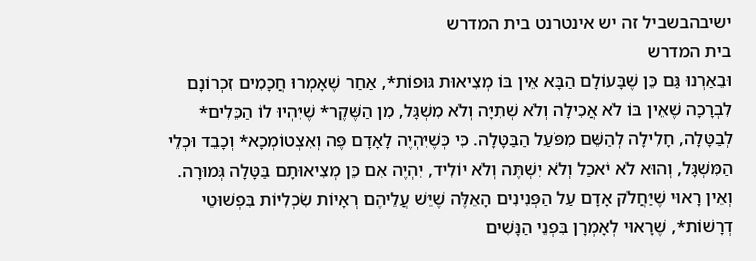ישיבהבשביל זה יש אינטרנט בית המדרש
בית המדרש
וּבֵאַרְנוּ גַּם כֵּן שֶׁבָּעוֹלָם הַבָּא אֵין בּוֹ מְצִיאוּת גּוּפוֹת*, אַחַר שֶׁאָמְרוּ חֲכָמִים זִכְרוֹנָם לִבְרָכָה שֶׁאֵין בּוֹ לֹא אֲכִילָה וְלֹא שְׁתִיָּה וְלֹא מִשְׁגָּל, מִן הַשֶּׁקֶר* שֶׁיִּהְיוּ לוֹ הַכֵּלִים* לְבַטָּלָה, חָלִילָה לְהַשֵּׁם מִפֹּעַל הַבַּטָּלָה. כִּי כְּשֶׁיִּהְיֶה לָאָדָם פֶּה וְאִצְטוֹמְכָא* וְכָבֵד וּכְלֵי הַמִּשְׁגָּל, וְהוּא לֹא יֹאכַל וְלֹא יִשְׁתֶּה וְלֹא יוֹלִיד, יִהְיֶה אִם כֵּן מְצִיאוּתָם בַּטָּלָה גְּמוּרָה.
וְאֵין רָאוּי שֶׁיַּחֲלֹק אָדָם עַל הַפְּנִינִים הָאֵלֶּה שֶׁיֵּשׁ עֲלֵיהֶם רְאָיוֹת שִׂכְלִיּוֹת בִּפְשׁוּטֵי דְרָשׁוֹת*, שֶׁרָאוּי לְאָמְרָן בִּפְנֵי הַנָּשִׁים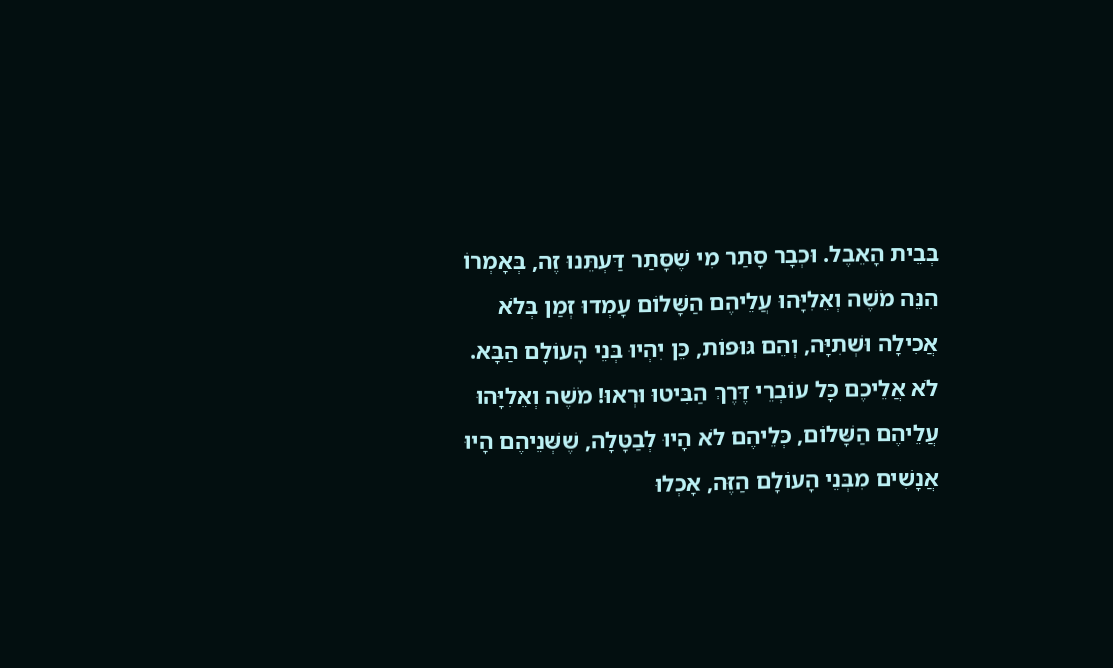בְּבֵית הָאֵבֶל. וּכְבָר סָתַר מִי שֶׁסָּתַר דַּעְתֵּנוּ זֶה, בְּאָמְרוֹ הִנֵּה מֹשֶׁה וְאֵלִיָּהוּ עֲלֵיהֶם הַשָּׁלוֹם עָמְדוּ זְמַן בְּלֹא אֲכִילָה וּשְׁתִיָּה, וְהֵם גּוּפוֹת, כֵּן יִהְיוּ בְּנֵי הָעוֹלָם הַבָּא.
לֹא אֲלֵיכֶם כָּל עוֹבְרֵי דֶּרֶךְ הַבִּיטוּ וּרְאוּ! מֹשֶׁה וְאֵלִיָּהוּ עֲלֵיהֶם הַשָּׁלוֹם, כְּלֵיהֶם לֹא הָיוּ לְבַטָּלָה, שֶׁשְּׁנֵיהֶם הָיוּ אֲנָשִׁים מִבְּנֵי הָעוֹלָם הַזֶּה, אָכְלוּ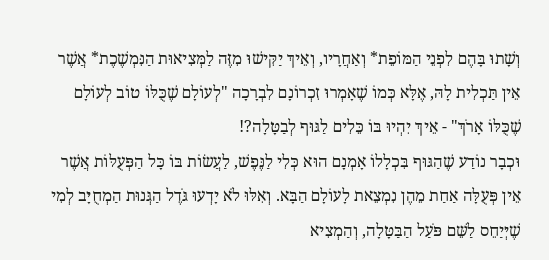וְשָׁתוּ בָּהֶם לִפְנֵי הַמּוֹפֵת* וְאַחֲרָיו, וְאֵיךְ יַקִּישׁוּ מִזֶּה לַמְּצִיאוּת הַנִּמְשֶׁכֶת* אֲשֶׁר אֵין תַּכְלִית לָהּ, אֶלָּא כְּמוֹ שֶׁאָמְרוּ זִכְרוֹנָם לִבְרָכָה "לְעוֹלָם שֶׁכֻּלּוֹ טוֹב לְעוֹלָם שֶׁכֻּלּוֹ אָרֹךְ" - אֵיךְ יִהְיוּ בּוֹ כֵּלִים לַגּוּף לְבַטָּלָה?!
וּכְבָר נוֹדַע שֶׁהַגּוּף בִּכְלָלוֹ אָמְנָם הוּא כְּלִי לַנֶּפֶשׁ, לַעֲשׂוֹת בּוֹ כָּל הַפְּעֻלּוֹת אֲשֶׁר אֵין פְּעֻלָּה אַחַת מֵהֶן נִמְצֵאת לָעוֹלָם הַבָּא. וְאִלּוּ לֹא יָדְעוּ גֹּדֶל הַגְּנוּת הַמְחֻיָּב לְמִי שֶׁיְּיַחֵס לַשֵּׁם פֹּעַל הַבַּטָּלָה, וְהַמְצִיא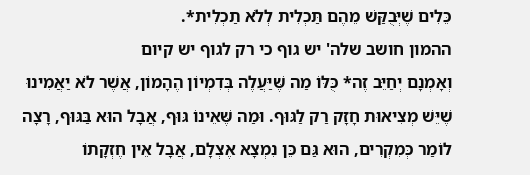כֵּלִים שֶׁיְּבֻקַּשׁ מֵהֶם תַּכְלִית לְלֹא תַכְלִית*.
ההמון חושב שלה' יש גוף כי רק לגוף יש קיום
וְאָמְנָם יְחַיֵּב זֶה* כֻּלּוֹ מַה שֶּׁיַּעֲלֶה בְּדִמְיוֹן הֶהָמוֹן, אֲשֶׁר לֹא יַאֲמִינוּ שֶׁיֵּשׁ מְצִיאוּת חָזָק רַק לַגּוּף. וּמַה שֶּׁאֵינוֹ גּוּף, אֲבָל הוּא בַּגּוּף, רָצָה לוֹמַר כְּמִקְרִים, הוּא גַּם כֵּן נִמְצָא אֶצְלָם, אֲבָל אֵין חֶזְקָתוֹ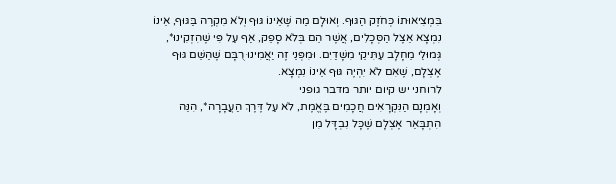בִּמְצִיאוּתוֹ כְּחֹזֶק הַגּוּף. וְאוּלָם מַה שֶּׁאֵינוֹ גּוּף וְלֹא מִקְרֶה בַּגּוּף, אֵינוֹ נִמְצָא אֵצֶל הַסְּכָלִים, אֲשֶׁר הֵם בְּלֹא סָפֵק, אַף עַל פִּי שֶׁהִזְקִינוּ*, גְּמוּלֵי מֵחָלָב עַתִּיקֵי מִשָּׁדַיִם. וּמִפְּנֵי זֶה יַאֲמִינוּ רֻבָּם שֶׁהַשֵּׁם גּוּף אֶצְלָם, שֶׁאִם לֹא יִהְיֶה גּוּף אֵינוֹ נִמְצָא.
לרוחני יש קיום יותר מדבר גופני
וְאָמְנָם הַנִּקְרָאִים חֲכָמִים בֶּאֱמֶת, לֹא עַל דֶּרֶךְ הַעֲבָרָה*, הִנֵּה הִתְבָּאֵר אֶצְלָם שֶׁכָּל נִבְדָּל מִן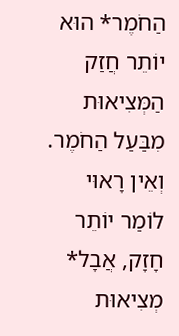הַחֹמֶר* הוּא יוֹתֵר חֲזַק הַמְּצִיאוּת מִבַּעַל הַחֹמֶר. וְאֵין רָאוּי לוֹמַר יוֹתֵר חָזָק, אֲבָל* מְצִיאוּת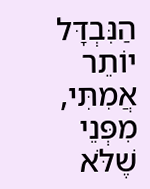הַנִּבְדָּל יוֹתֵר אֲמִתִּי, מִפְּנֵי שֶׁלֹּא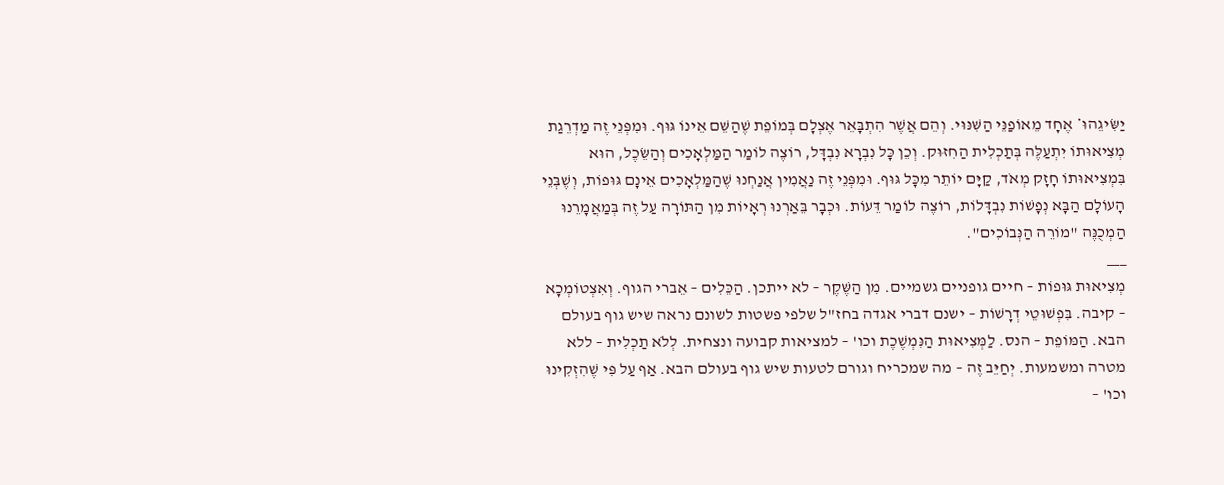יַשִּׂיגֵהוּ* אֶחָד מֵאוֹפַנֵּי הַשִּׁנּוּי. וְהֵם אֲשֶׁר הִתְבָּאֵר אֶצְלָם בְּמוֹפֵת שֶׁהַשֵּׁם אֵינוֹ גּוּף. וּמִפְּנֵי זֶה מַדְרֵגַת מְצִיאוּתוֹ יִתְעַלֶּה בְּתַכְלִית הַחִזּוּק. וְכֵן כָּל נִבְרָא נִבְדָּל, רוֹצֶה לוֹמַר הַמַּלְאָכִים וְהַשֵּׂכֶל, הוּא בִּמְצִיאוּתוֹ חָזָק מְאֹד, קַיָּם יוֹתֵר מִכָּל גּוּף. וּמִפְּנֵי זֶה נַאֲמִין אֲנַחְנוּ שֶׁהַמַּלְאָכִים אֵינָם גּוּפוֹת, וְשֶׁבְּנֵי הָעוֹלָם הַבָּא נְפָשׁוֹת נִבְדָּלוֹת, רוֹצֶה לוֹמַר דֵּעוֹת. וּכְבָר בֵּאַרְנוּ רְאָיוֹת מִן הַתּוֹרָה עַל זֶה בְּמַאֲמָרֵנוּ הַמְכֻנֶּה "מוֹרֵה הַנְּבוֹכִים".
___
מְצִיאוּת גּוּפוֹת – חיים גופניים גשמיים. מִן הַשֶּׁקֶר – לא ייתכן. הַכֵּלִים – אֵברי הגוף. וְאִצְטוֹמְכָא – קיבה. בִּפְשׁוּטֵי דְרָשׁוֹת – ישנם דברי אגדה בחז"ל שלפי פשטות לשונם נראה שיש גוף בעולם הבא. הַמּוֹפֵת – הנס. לַמְּצִיאוּת הַנִּמְשֶׁכֶת וכו' – למציאות קבועה ונצחית. לְלֹא תַכְלִית – ללא מטרה ומשמעות. יְחַיֵּב זֶה – מה שמכריח וגורם לטעות שיש גוף בעולם הבא. אַף עַל פִּי שֶׁהִזְקִינוּ וכו' –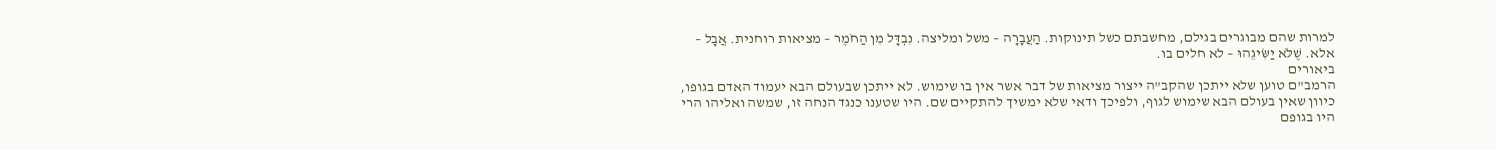למרות שהם מבוגרים בגילם, מחשבתם כשל תינוקות. הַעֲבָרָה – משל ומליצה. נִבְדָּל מִן הַחֹמֶר – מציאות רוחנית. אֲבָל – אלא. שֶׁלֹּא יַשִּׂיגֵהוּ – לא חלים בו.
ביאורים
הרמב"ם טוען שלא ייתכן שהקב"ה ייצור מציאות של דבר אשר אין בו שימוש. לא ייתכן שבעולם הבא יעמוד האדם בגופו, כיוון שאין בעולם הבא שימוש לגוף, ולפיכך ודאי שלא ימשיך להתקיים שם. היו שטענו כנגד הנחה זו, שמשה ואליהו הרי היו בגופם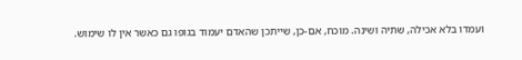ועמדו בלא אכילה, שתיה ושינה. מוכח, אם-כן, שייתכן שהאדם יעמוד בגופו גם כאשר אין לו שימוש.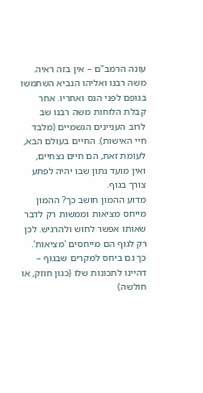עונה הרמב"ם – אין בזה ראיה. משה רבנו ואליהו הנביא השתמשו בגופם לפני הנס ואחריו. אחר קבלת הלוחות משה רבנו שב לרוב העניינים הגשמיים (מלבד חיי האישות). החיים בעולם הבא, לעומת זאת, הם חיים נצחיים, ואין מועד נתון שבו יהיה לפתע צורך בגוף.
מדוע ההמון חושב כך? ההמון מייחס מציאות וממשות רק לדבר שאותו אפשר לחוש ולהרגיש. לכן רק לגוף הם מייחסים 'מציאות'. כך גם ביחס למקרים שבגוף – דהיינו לתכונות שלו (כגון חוזק, או חולשה)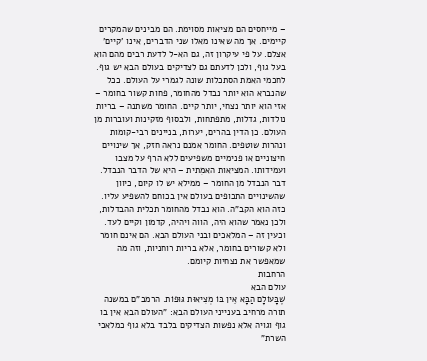– מייחסים הם מציאות מסוימת. הם מבינים שהמקרים קיימים. אך מה שאינו מאלו שני הדברים, אינו 'קיים' אצלם. על פי עיקרון זה, גם הא-ל לדעת רבים מהם הוא בעל גוף, ולכן לדעתם גם לצדיקים בעולם הבא יש גוף.
לחכמי האמת הסתכלות שונה לגמרי על העולם. ככל שהנברא הוא יותר נבדל מהחומר, פחות קשור בחומר – אזי הוא יותר נצחי, יותר קיים. החומר משתנה – בריות נולדות, גדלות, מתפתחות, ולבסוף מזקינות ועוברות מן העולם. כן הדין בהרים, יערות, בניינים רבי-קומות ונהרות שוטפים. החומר אמנם נראה חזק, אך שינויים חיצוניים או פנימיים משפיעים ללא הרף על מצבו ועמידותו. המציאות האמִתית – היא של הדבר הנבדל. דבר הנבדל מן החומר – ממילא יש לו קיום, כיוון שהשינויים התכופים בעולם אין בכוחם להשפיע עליו. כזה הוא הקב"ה. הוא נבדל מהחומר תכלית ההבדלות, ולכן נאמר שהוא היה, הווה ויהיה, קדמון וקיים לעד. וכעין זה – המלאכים ובני העולם הבא. הם אינם חומר ולא קשורים בחומר, אלא בריות רוחניות, וזה מה שמאפשר את נצחיות קיומם.
הרחבות
עולם הבא
שֶׁבָּעוֹלָם הַבָּא אֵין בּוֹ מְצִיאוּת גּוּפוֹת. הרמב"ם במשנה תורה מרחיב בענייני העולם הבא: "העולם הבא אין בו גוף וגויה אלא נפשות הצדיקים בלבד בלא גוף כמלאכי השרת"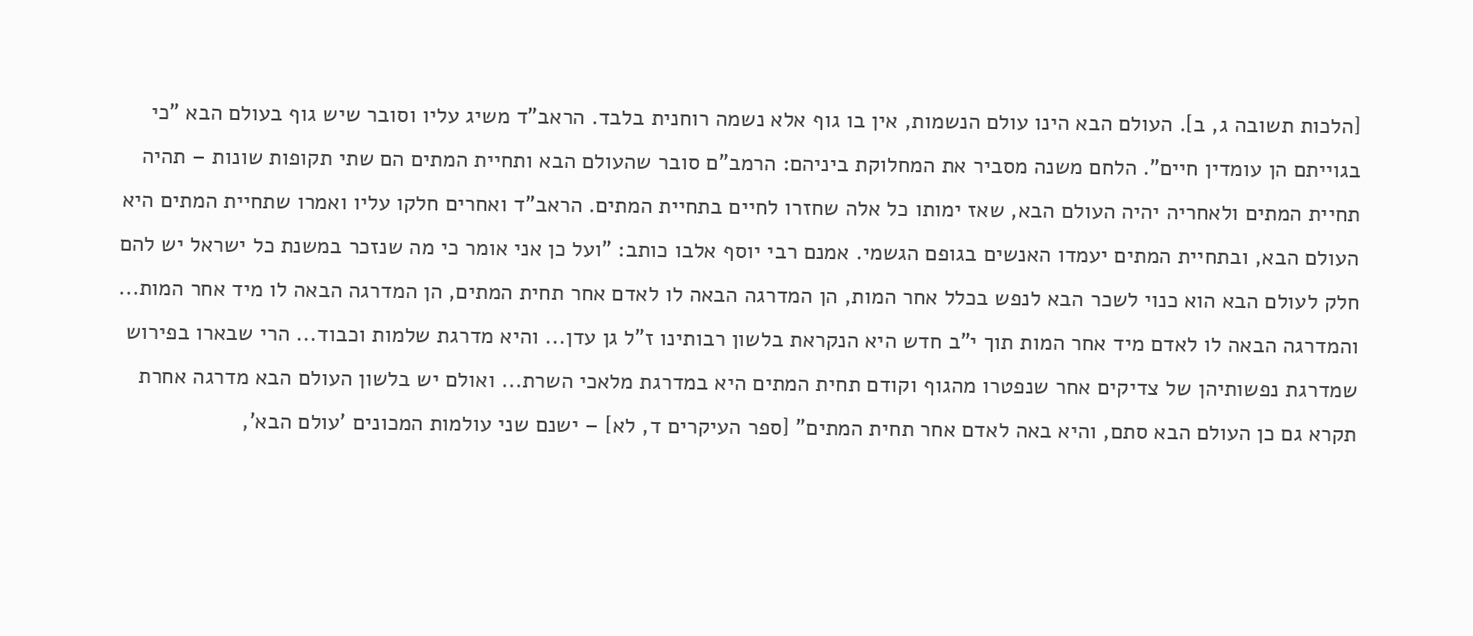[הלכות תשובה ג, ב]. העולם הבא הינו עולם הנשמות, אין בו גוף אלא נשמה רוחנית בלבד. הראב"ד משיג עליו וסובר שיש גוף בעולם הבא "כי בגוייתם הן עומדין חיים". הלחם משנה מסביר את המחלוקת ביניהם: הרמב"ם סובר שהעולם הבא ותחיית המתים הם שתי תקופות שונות – תהיה תחיית המתים ולאחריה יהיה העולם הבא, שאז ימותו כל אלה שחזרו לחיים בתחיית המתים. הראב"ד ואחרים חלקו עליו ואמרו שתחיית המתים היא העולם הבא, ובתחיית המתים יעמדו האנשים בגופם הגשמי. אמנם רבי יוסף אלבו כותב: "ועל כן אני אומר כי מה שנזכר במשנת כל ישראל יש להם חלק לעולם הבא הוא כנוי לשכר הבא לנפש בכלל אחר המות, הן המדרגה הבאה לו לאדם אחר תחית המתים, הן המדרגה הבאה לו מיד אחר המות... והמדרגה הבאה לו לאדם מיד אחר המות תוך י"ב חדש היא הנקראת בלשון רבותינו ז"ל גן עדן... והיא מדרגת שלמות וכבוד... הרי שבארו בפירוש שמדרגת נפשותיהן של צדיקים אחר שנפטרו מהגוף וקודם תחית המתים היא במדרגת מלאכי השרת... ואולם יש בלשון העולם הבא מדרגה אחרת תקרא גם כן העולם הבא סתם, והיא באה לאדם אחר תחית המתים" [ספר העיקרים ד, לא] – ישנם שני עולמות המכונים 'עולם הבא',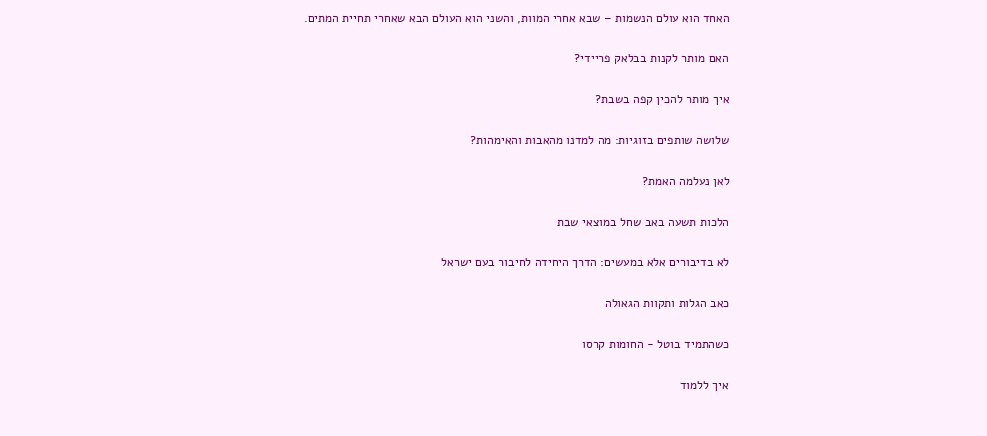האחד הוא עולם הנשמות – שבא אחרי המוות, והשני הוא העולם הבא שאחרי תחיית המתים.

האם מותר לקנות בבלאק פריידי?

איך מותר להכין קפה בשבת?

שלושה שותפים בזוגיות: מה למדנו מהאבות והאימהות?

לאן נעלמה האמת?

הלכות תשעה באב שחל במוצאי שבת

לא בדיבורים אלא במעשים: הדרך היחידה לחיבור בעם ישראל

כאב הגלות ותקוות הגאולה

כשהתמיד בוטל - החומות קרסו

איך ללמוד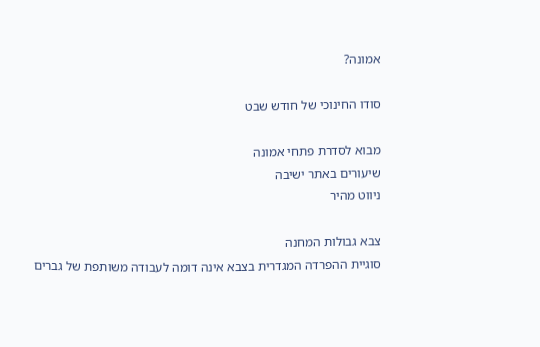אמונה?

סודו החינוכי של חודש שבט

מבוא לסדרת פתחי אמונה
שיעורים באתר ישיבה
ניווט מהיר

צבא גבולות המחנה
סוגיית ההפרדה המגדרית בצבא אינה דומה לעבודה משותפת של גברים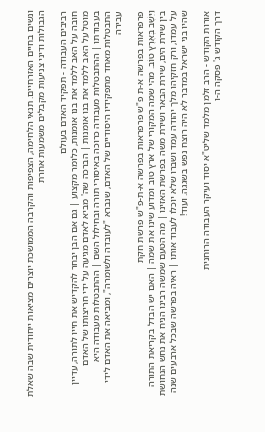ונשים בחיים האזרחיים. תנאי הלחימה, הצפיפות והקרבה הממושכת יוצרים מציאות ייחודית שבה שאלת הגבולות ודיני צניעות מקבלים משמעות אחרת

רביבים העבודה - תפקיד האדם בעולם
חובה על האב ללמד את בנו אומנות, כלומר מקצוע | גם אם הבן יבחר להקדיש את חייו לתורה, עדיין מוטל על האב ללמד את בנו אומנות | הברכה שה' מביא לאדם מגיעה על ידי חריצותו של האדם בעבודתו | ההתבטלות מעבודה כרוכה באיסורי תורה ובחילול השם | ההתבטלות מעבודה היא התבטלות מאחד מתפקידיו היסודיים של האדם, שנברא "לעובדה ולשומרה", ומביאה את האדם לידי עבירה

פרפראות בפרשה א-ת פ"ש פרפראות בפרשה א-ת-פ"ש פרשת חקת
וַיֵּשֶׁב בְּאֶרֶץ טוֹב. מהי שמה המקורי של ארץ טוב ומדוע שינו את שמה | האם יש הבדל בקריאת התורה בין שירת הים, שירת הבאר ושירת משה בפרשת האזינו | מה הטעם שמשה רבינו הניח את נחש הנחושת על עמדו, ורק חזקיהו מלך יהודה עמד ושברו שלא יוכלו לעבוד אותו | ראיה בפרשה שבכל ארבעים שנה שהיו בני ישראל במדבר לא היה רוצח נפש בשגגה. ועוד!

אורות הקודש - הרב זלמן מלמד שליט"א יסוד ועיקר העבודה הרוחנית
דרך הקודש ג' פסקה ה-ו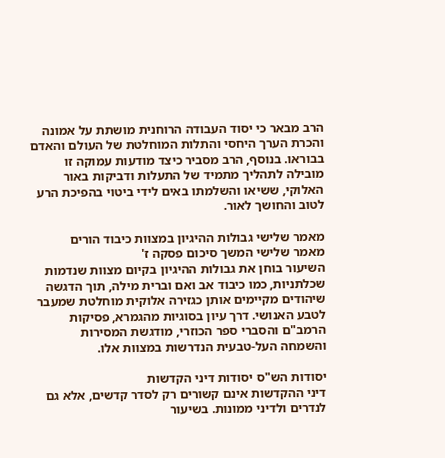הרב מבאר כי יסוד העבודה הרוחנית מושתת על אמונה והכרת הערך היחסי והתלות המוחלטת של העולם והאדם בבוראו. בנוסף, הרב מסביר כיצד מודעות עמוקה זו מובילה לתהליך מתמיד של התעלות ודביקות באור האלוקי, ששיאו והשלמתו באים לידי ביטוי בהפיכת הרע לטוב והחושך לאור.

מאמר שלישי גבולות ההיגיון במצוות כיבוד הורים
מאמר שלישי המשך סיכום פסקה ז'
השיעור בוחן את גבולות ההיגיון בקיום מצוות שנדמות שכלתניות, כמו כיבוד אב ואם וברית מילה, תוך הדגשה שיהודים מקיימים אותן כגזירה אלוקית מוחלטת שמעבר לטבע האנושי. דרך עיון בסוגיות מהגמרא, פסיקות הרמב"ם והסברי ספר הכוזרי, מודגשת המסירות והשמחה העל-טבעית הנדרשות במצוות אלו.

יסודות הש"ס יסודות דיני הקדשות
דיני ההקדשות אינם קשורים רק לסדר קדשים, אלא גם לנדרים ולדיני ממונות. בשיעור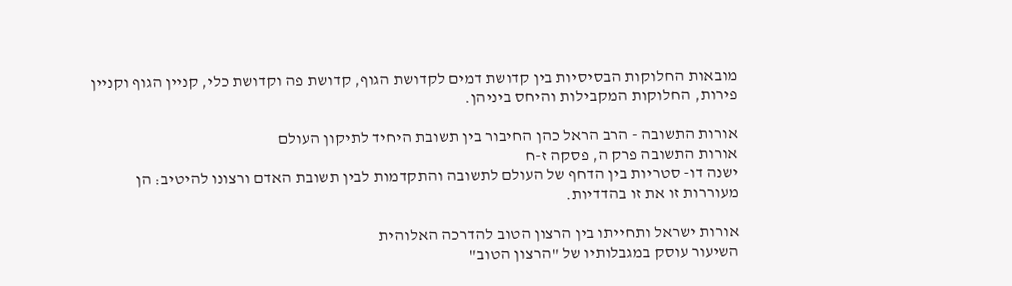מובאות החלוקות הבסיסיות בין קדושת דמים לקדושת הגוף, קדושת פה וקדושת כלי, קניין הגוף וקניין פירות, החלוקות המקבילות והיחס ביניהן.

אורות התשובה - הרב הראל כהן החיבור בין תשובת היחיד לתיקון העולם
אורות התשובה פרק ה, פסקה ז-ח
ישנה דו- סטריות בין הדחף של העולם לתשובה והתקדמות לבין תשובת האדם ורצונו להיטיב: הן מעוררות זו את זו בהדדיות.

אורות ישראל ותחייתו בין הרצון הטוב להדרכה האלוהית
השיעור עוסק במגבלותיו של "הרצון הטוב"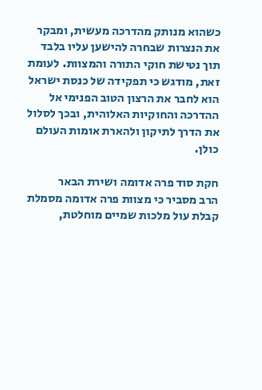כשהוא מנותק מהדרכה מעשית, ומבקר את הנצרות שבחרה להישען עליו בלבד תוך נטישת חוקי התורה והמצוות. לעומת זאת, מודגש כי תפקידה של כנסת ישראל הוא לחבר את הרצון הטוב הפנימי אל ההדרכה והחוקיות האלוהית, ובכך לסלול את הדרך לתיקון ולהארת אומות העולם כולן.

חקת סוד פרה אדומה ושירת הבאר
הרב מסביר כי מצוות פרה אדומה מסמלת קבלת עול מלכות שמיים מוחלטת,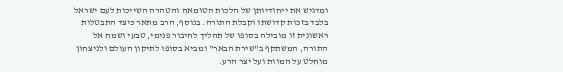ומדגיש את ייחודיותן של הלכות הטומאה והטהרה השייכות לעם ישראל בלבד בזכות קדושתו וקבלת התורה. בנוסף, הרב מתאר כיצד התבטלות ראשונית זו מובילה בסופו של תהליך לחיבור פנימי, טבעי ושמח אל התורה, המשתקף ב"שירת הבאר" ומביא בסופו לתיקון העולם ולניצחון מוחלט על המוות ועל יצר הרע.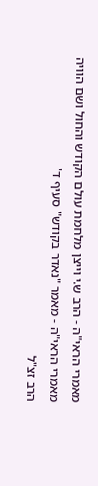מאמרי הראי"ה - הרב ש.י וייצן מלחמת עולם הקודש והחול ושם הוויה
מאמרי הראי"ה - מאמר "נאדר בקודש" סעיף ד'
הרב זצ"ל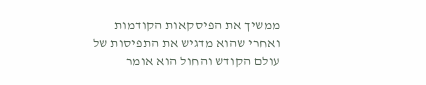ממשיך את הפיסקאות הקודמות ואחרי שהוא מדגיש את התפיסות של עולם הקודש והחול הוא אומר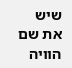שיש את שם הוויה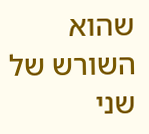שהוא השורש של שני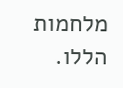מלחמות הללו.